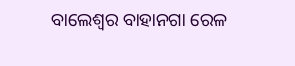ବାଲେଶ୍ବର ବାହାନଗା ରେଳ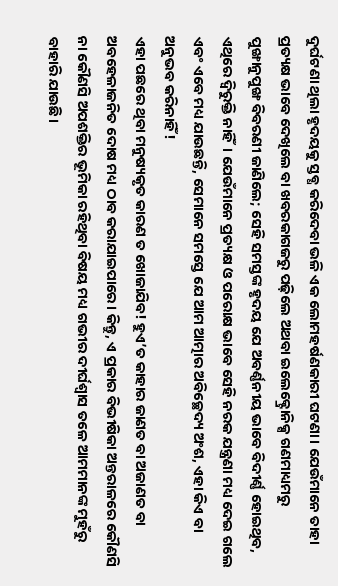ଦୁର୍ଘଟଣା ଥିଲା ହୃଦୟକୁ ସ୍ତବ୍ଧ କରିଦେବା ଭଳି ଏକ ଲୋମହର୍ଷଣକାରୀ ଘଟଣା। ଯେଉଁମାନେ ତାହା ପ୍ରତ୍ୟକ୍ଷ ଭାବେ ଦେଖିଲେ ବା ଖବରକାଗଜରୁ ପଢ଼ିଲେ ଅଥବା ଇଲେକ୍ଟ୍ରୋନିକ୍ସ ଗଣମାଧ୍ୟମରୁ ପୁଙ୍ଖାନୁପୁଙ୍ଖ ବିବରଣୀ ଜାଣିଲେ; ସେହି ସମସ୍ତଙ୍କ ହୃଦୟ ଯେ ଅବର୍ଣ୍ଣନୀୟ ଭାବେ ବିଦୀର୍ଣ୍ଣ ହୋଇଥିବ, ଏଥିରେ ଦ୍ବିରୁକ୍ତି ନାହିଁ। ଯେଉଁମାନେ ପ୍ରତ୍ୟକ୍ଷ ଓ ପରୋକ୍ଷ ଭାବେ ସେହି ନରକ ଯନ୍ତ୍ରଣା ମଧ୍ୟ ଦେଇ ଗଲେ ଏବଂ ଏବେ ମଧ୍ୟ ଯାଉଛନ୍ତି, ସେମାନେ ସମସ୍ତେ ଯେ ଆମ ଆତ୍ମାର ଅବିଚ୍ଛେଦ୍ୟ ଅଂଶ, ଏହା କିଏ ବା ଅନୁଭବ କରିନାହିଁ!
ଏହା ପଛରେ ଥିବା ମନୁଷ୍ୟକୃତ କାରଣ ତ ଖୋଜାଯିବ! ହୁଏ’ତ କାହାର ଜାଣତ ବା ଅଜାଣତ ବା ଅବହେଳାଜନିତ ଦୋଷ ମଧ୍ୟ ଠାବ କରାଯାଇପାରେ। କିନ୍ତୁ, ଏ ପ୍ରକାର ବିଭୀଷିକା ଅନ୍ତରାଳରେ କୌଣସି ନା କୌଣସି ଅପଶକ୍ତିର ଭୂମିକା ରହିଥିବା ବିଷୟ ମଧ୍ୟ ଗଭୀର ଦୀର୍ଘଶ୍ବାସ ତଳେ ଆମମାନଙ୍କ ମୁହଁରୁ ବାହାରି ଯାଉଛି।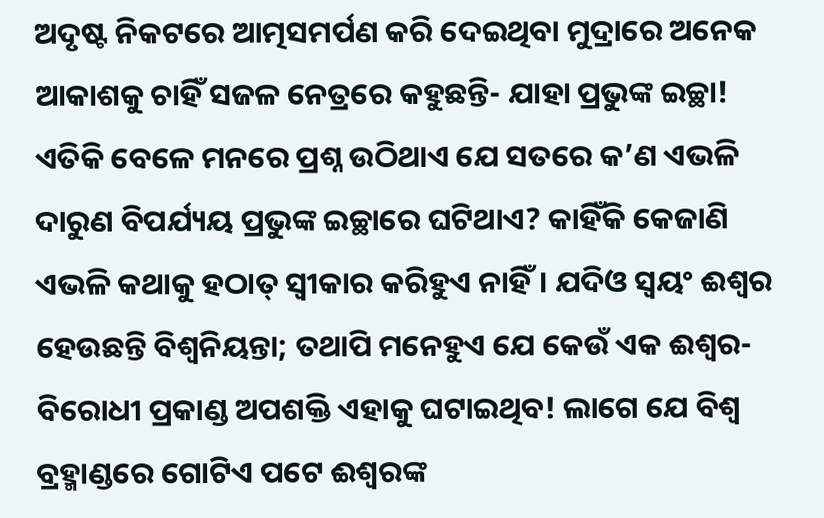ଅଦୃଷ୍ଟ ନିକଟରେ ଆତ୍ମସମର୍ପଣ କରି ଦେଇଥିବା ମୁଦ୍ରାରେ ଅନେକ ଆକାଶକୁ ଚାହିଁ ସଜଳ ନେତ୍ରରେ କହୁଛନ୍ତି- ଯାହା ପ୍ରଭୁଙ୍କ ଇଚ୍ଛା! ଏତିକି ବେଳେ ମନରେ ପ୍ରଶ୍ନ ଉଠିଥାଏ ଯେ ସତରେ କ’ଣ ଏଭଳି ଦାରୁଣ ବିପର୍ଯ୍ୟୟ ପ୍ରଭୁଙ୍କ ଇଚ୍ଛାରେ ଘଟିଥାଏ? କାହିଁକି କେଜାଣି ଏଭଳି କଥାକୁ ହଠାତ୍ ସ୍ବୀକାର କରିହୁଏ ନାହିଁ। ଯଦିଓ ସ୍ବୟଂ ଈଶ୍ବର ହେଉଛନ୍ତି ବିଶ୍ବନିୟନ୍ତା; ତଥାପି ମନେହୁଏ ଯେ କେଉଁ ଏକ ଈଶ୍ବର-ବିରୋଧୀ ପ୍ରକାଣ୍ଡ ଅପଶକ୍ତି ଏହାକୁ ଘଟାଇଥିବ! ଲାଗେ ଯେ ବିଶ୍ବ ବ୍ରହ୍ମାଣ୍ଡରେ ଗୋଟିଏ ପଟେ ଈଶ୍ବରଙ୍କ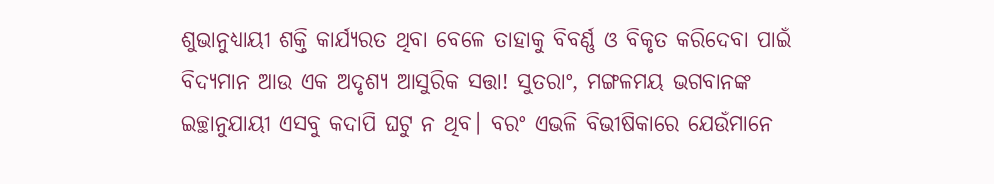ଶୁଭାନୁଧ୍ୟାୟୀ ଶକ୍ତି କାର୍ଯ୍ୟରତ ଥିବା ବେଳେ ତାହାକୁ ବିବର୍ଣ୍ଣ ଓ ବିକୃତ କରିଦେବା ପାଇଁ ବିଦ୍ୟମାନ ଆଉ ଏକ ଅଦୃଶ୍ୟ ଆସୁରିକ ସତ୍ତା! ସୁତରାଂ, ମଙ୍ଗଳମୟ ଭଗବାନଙ୍କ ଇଚ୍ଛାନୁଯାୟୀ ଏସବୁ କଦାପି ଘଟୁ ନ ଥିବ। ବରଂ ଏଭଳି ବିଭୀଷିକାରେ ଯେଉଁମାନେ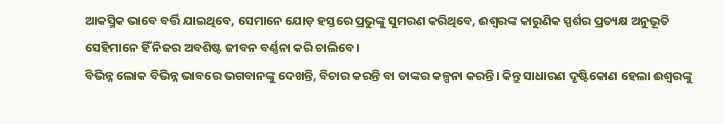ଆକସ୍ମିକ ଭାବେ ବର୍ତ୍ତି ଯାଇଥିବେ, ସେମାନେ ଯୋଡ଼ ହସ୍ତରେ ପ୍ରଭୁଙ୍କୁ ସୁମରଣ କରିଥିବେ, ଈଶ୍ବରଙ୍କ କାରୁଣିକ ସ୍ପର୍ଶର ପ୍ରତ୍ୟକ୍ଷ ଅନୁଭୂତି ସେହିମାନେ ହିଁ ନିଜର ଅବଶିଷ୍ଟ ଜୀବନ ବର୍ଣ୍ଣନା କରି ଚାଲିବେ।
ବିଭିନ୍ନ ଲୋକ ବିଭିନ୍ନ ଭାବରେ ଭଗବାନଙ୍କୁ ଦେଖନ୍ତି, ବିଚାର କରନ୍ତି ବା ତାଙ୍କର କଳ୍ପନା କରନ୍ତି। କିନ୍ତୁ ସାଧାରଣ ଦୃଷ୍ଟିକୋଣ ହେଲା ଈଶ୍ବରଙ୍କୁ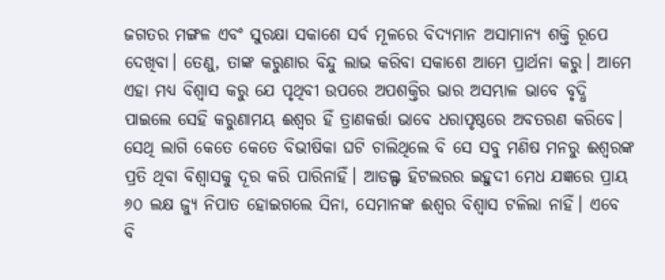ଜଗତର ମଙ୍ଗଳ ଏବଂ ସୁରକ୍ଷା ସକାଶେ ସର୍ବ ମୂଳରେ ବିଦ୍ୟମାନ ଅସାମାନ୍ୟ ଶକ୍ତି ରୂପେ ଦେଖିବା। ତେଣୁ, ତାଙ୍କ କରୁଣାର ବିନ୍ଦୁ ଲାଭ କରିବା ସକାଶେ ଆମେ ପ୍ରାର୍ଥନା କରୁ। ଆମେ ଏହା ମଧ୍ୟ ବିଶ୍ବାସ କରୁ ଯେ ପୃଥିବୀ ଉପରେ ଅପଶକ୍ତିର ଭାର ଅସମ୍ଭାଳ ଭାବେ ବୃଦ୍ଧି ପାଇଲେ ସେହି କରୁଣାମୟ ଈଶ୍ବର ହିଁ ତ୍ରାଣକର୍ତ୍ତା ଭାବେ ଧରାପୃଷ୍ଠରେ ଅବତରଣ କରିବେ। ସେଥି ଲାଗି କେତେ କେତେ ବିଭୀଷିକା ଘଟି ଚାଲିଥିଲେ ବି ସେ ସବୁ ମଣିଷ ମନରୁ ଈଶ୍ବରଙ୍କ ପ୍ରତି ଥିବା ବିଶ୍ବାସକୁ ଦୂର କରି ପାରିନାହିଁ। ଆଡଲ୍ଫ ହିଟଲରର ଇହୁଦୀ ମେଧ ଯଜ୍ଞରେ ପ୍ରାୟ ୬୦ ଲକ୍ଷ ଜ୍ୟୁ ନିପାତ ହୋଇଗଲେ ସିନା, ସେମାନଙ୍କ ଈଶ୍ବର ବିଶ୍ବାସ ଟଳିଲା ନାହିଁ। ଏବେ ବି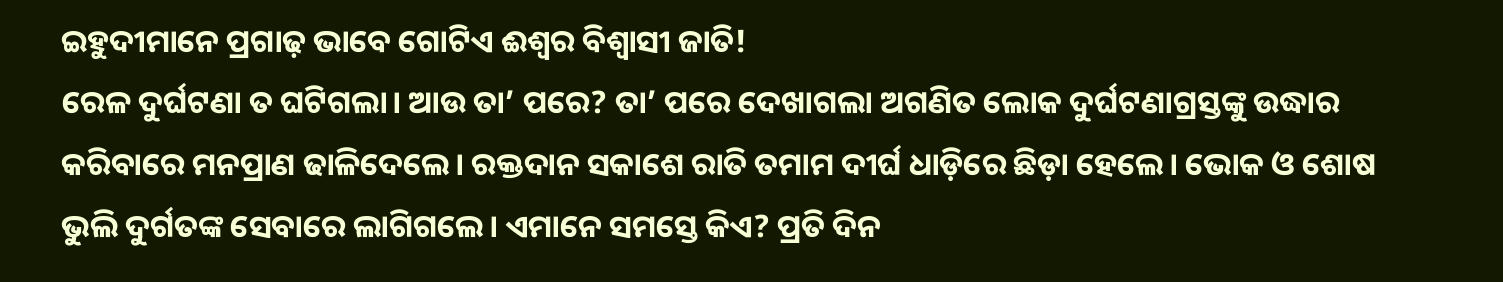ଇହୁଦୀମାନେ ପ୍ରଗାଢ଼ ଭାବେ ଗୋଟିଏ ଈଶ୍ବର ବିଶ୍ବାସୀ ଜାତି!
ରେଳ ଦୁର୍ଘଟଣା ତ ଘଟିଗଲା। ଆଉ ତା’ ପରେ? ତା’ ପରେ ଦେଖାଗଲା ଅଗଣିତ ଲୋକ ଦୁର୍ଘଟଣାଗ୍ରସ୍ତଙ୍କୁ ଉଦ୍ଧାର କରିବାରେ ମନପ୍ରାଣ ଢାଳିଦେଲେ। ରକ୍ତଦାନ ସକାଶେ ରାତି ତମାମ ଦୀର୍ଘ ଧାଡ଼ିରେ ଛିଡ଼ା ହେଲେ। ଭୋକ ଓ ଶୋଷ ଭୁଲି ଦୁର୍ଗତଙ୍କ ସେବାରେ ଲାଗିଗଲେ। ଏମାନେ ସମସ୍ତେ କିଏ? ପ୍ରତି ଦିନ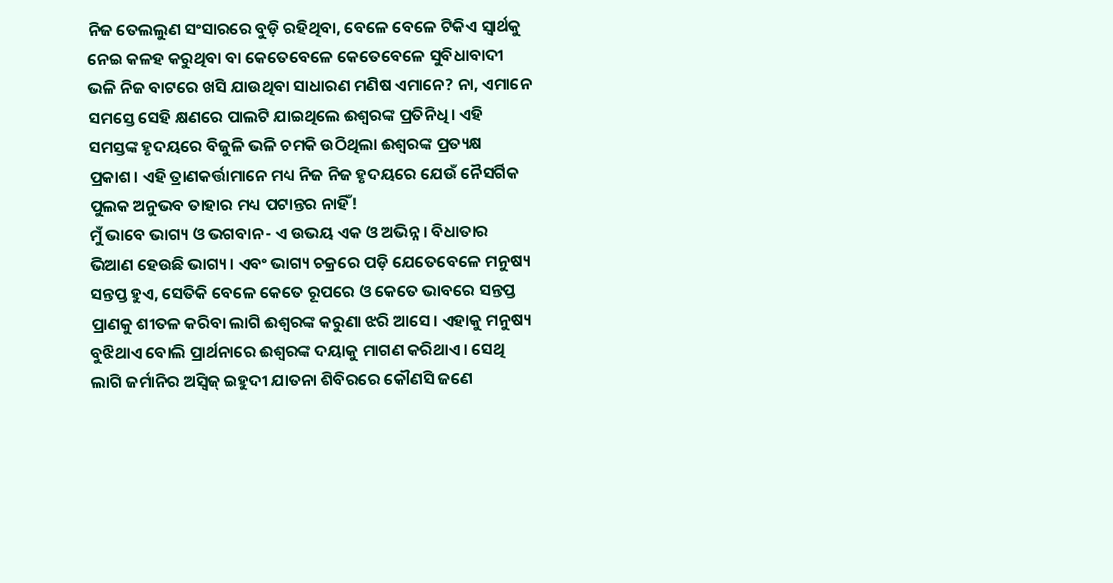ନିଜ ତେଲଲୁଣ ସଂସାରରେ ବୁଡ଼ି ରହିଥିବା, ବେଳେ ବେଳେ ଟିକିଏ ସ୍ବାର୍ଥକୁ ନେଇ କଳହ କରୁଥିବା ବା କେତେବେଳେ କେତେବେଳେ ସୁବିଧାବାଦୀ ଭଳି ନିଜ ବାଟରେ ଖସି ଯାଉଥିବା ସାଧାରଣ ମଣିଷ ଏମାନେ? ନା, ଏମାନେ ସମସ୍ତେ ସେହି କ୍ଷଣରେ ପାଲଟି ଯାଇଥିଲେ ଈଶ୍ବରଙ୍କ ପ୍ରତିନିଧି। ଏହି ସମସ୍ତଙ୍କ ହୃଦୟରେ ବିଜୁଳି ଭଳି ଚମକି ଉଠିଥିଲା ଈଶ୍ବରଙ୍କ ପ୍ରତ୍ୟକ୍ଷ ପ୍ରକାଶ। ଏହି ତ୍ରାଣକର୍ତ୍ତାମାନେ ମଧ୍ୟ ନିଜ ନିଜ ହୃଦୟରେ ଯେଉଁ ନୈସର୍ଗିକ ପୁଲକ ଅନୁଭବ ତାହାର ମଧ୍ୟ ପଟାନ୍ତର ନାହିଁ!
ମୁଁ ଭାବେ ଭାଗ୍ୟ ଓ ଭଗବାନ- ଏ ଉଭୟ ଏକ ଓ ଅଭିନ୍ନ। ବିଧାତାର ଭିଆଣ ହେଉଛି ଭାଗ୍ୟ। ଏବଂ ଭାଗ୍ୟ ଚକ୍ରରେ ପଡ଼ି ଯେତେବେଳେ ମନୁଷ୍ୟ ସନ୍ତପ୍ତ ହୁଏ, ସେତିକି ବେଳେ କେତେ ରୂପରେ ଓ କେତେ ଭାବରେ ସନ୍ତପ୍ତ ପ୍ରାଣକୁ ଶୀତଳ କରିବା ଲାଗି ଈଶ୍ବରଙ୍କ କରୁଣା ଝରି ଆସେ। ଏହାକୁ ମନୁଷ୍ୟ ବୁଝିଥାଏ ବୋଲି ପ୍ରାର୍ଥନାରେ ଈଶ୍ବରଙ୍କ ଦୟାକୁ ମାଗଣ କରିଥାଏ। ସେଥି ଲାଗି ଜର୍ମାନିର ଅସ୍ବିଜ୍ ଇହୁଦୀ ଯାତନା ଶିବିରରେ କୌଣସି ଜଣେ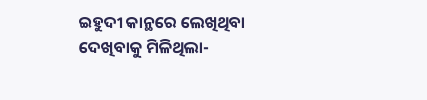ଇହୁଦୀ କାନ୍ଥରେ ଲେଖିଥିବା ଦେଖିବାକୁ ମିଳିଥିଲା-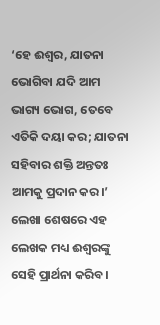‘ହେ ଈଶ୍ବର, ଯାତନା ଭୋଗିବା ଯଦି ଆମ ଭାଗ୍ୟ ଭୋଗ, ତେବେ ଏତିକି ଦୟା କର; ଯାତନା ସହିବାର ଶକ୍ତି ଅନ୍ତତଃ ଆମକୁ ପ୍ରଦାନ କର।’
ଲେଖା ଶେଷରେ ଏହ ଲେଖକ ମଧ୍ୟ ଈଶ୍ବରଙ୍କୁ ସେହି ପ୍ରାର୍ଥନା କରିବ।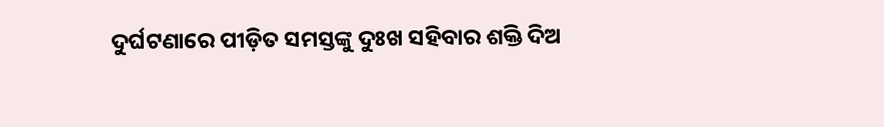ଦୁର୍ଘଟଣାରେ ପୀଡ଼ିତ ସମସ୍ତଙ୍କୁ ଦୁଃଖ ସହିବାର ଶକ୍ତି ଦିଅ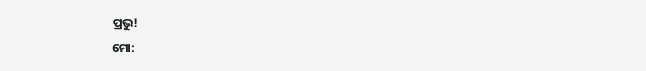ପ୍ରଭୁ!
ମୋ: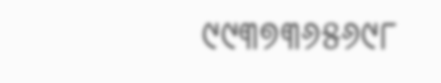୯୯୩୭୩୬୫୬୯୮